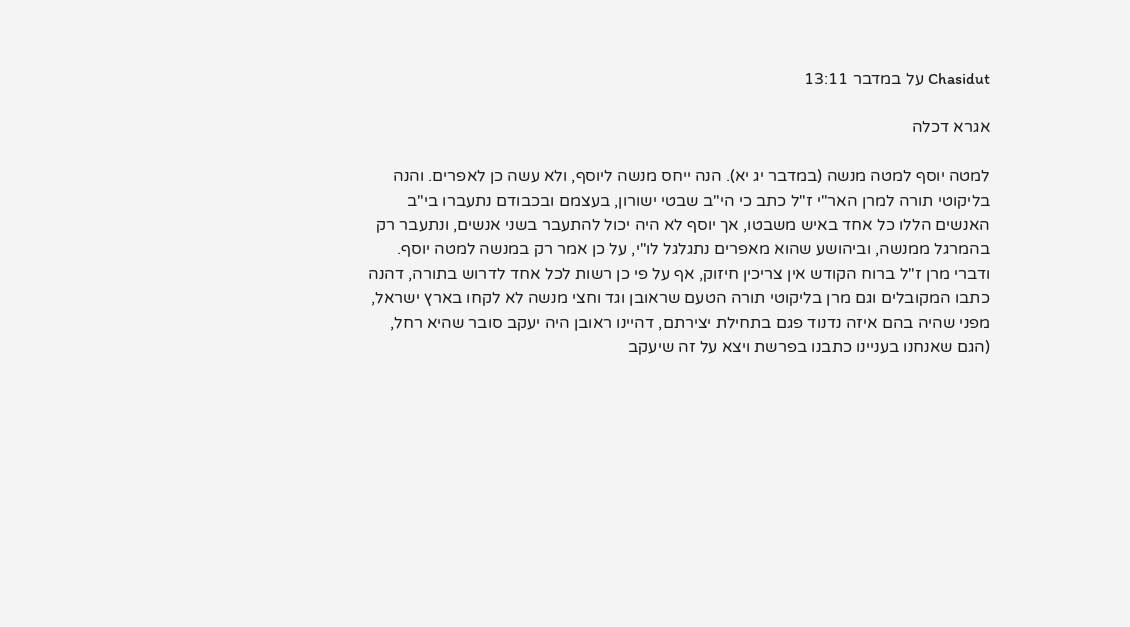Chasidut על במדבר 13:11

אגרא דכלה

למטה יוסף למטה מנשה (במדבר יג יא). הנה ייחס מנשה ליוסף, ולא עשה כן לאפרים. והנה בליקוטי תורה למרן האר"י ז"ל כתב כי הי"ב שבטי ישורון, בעצמם ובכבודם נתעברו בי"ב האנשים הללו כל אחד באיש משבטו, אך יוסף לא היה יכול להתעבר בשני אנשים, ונתעבר רק בהמרגל ממנשה, וביהושע שהוא מאפרים נתגלגל לו"י, על כן אמר רק במנשה למטה יוסף. ודברי מרן ז"ל ברוח הקודש אין צריכין חיזוק, אף על פי כן רשות לכל אחד לדרוש בתורה, דהנה כתבו המקובלים וגם מרן בליקוטי תורה הטעם שראובן וגד וחצי מנשה לא לקחו בארץ ישראל, מפני שהיה בהם איזה נדנוד פגם בתחילת יצירתם, דהיינו ראובן היה יעקב סובר שהיא רחל, (הגם שאנחנו בעניינו כתבנו בפרשת ויצא על זה שיעקב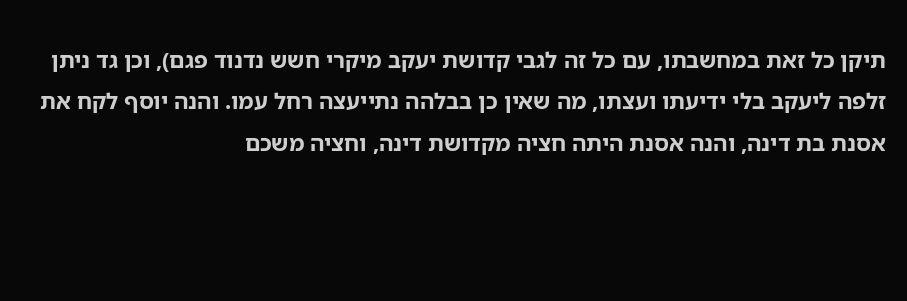תיקן כל זאת במחשבתו, עם כל זה לגבי קדושת יעקב מיקרי חשש נדנוד פגם), וכן גד ניתן זלפה ליעקב בלי ידיעתו ועצתו, מה שאין כן בבלהה נתייעצה רחל עמו. והנה יוסף לקח את אסנת בת דינה, והנה אסנת היתה חציה מקדושת דינה, וחציה משכם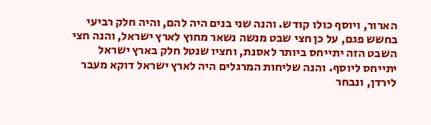הארור, ויוסף כולו קודש. והנה שני בנים היה להם, והיה חלק רביעי בחשש פגם, על כן חצי שבט מנשה נשאר מחוץ לארץ ישראל, והנה חצי השבט הזה יתייחס ביותר לאסנת, וחציו שנטל חלק בארץ ישראל יתייחס ליוסף. והנה שליחות המרגלים היה לארץ ישראל דוקא מעבר לירדן, ונבחר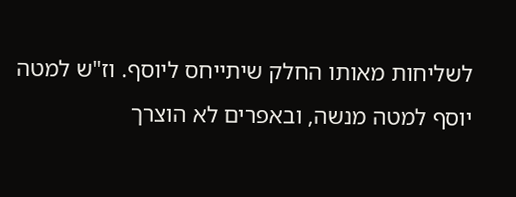לשליחות מאותו החלק שיתייחס ליוסף. וז"ש למטה יוסף למטה מנשה, ובאפרים לא הוצרך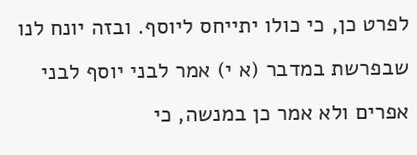לפרט כן, כי כולו יתייחס ליוסף. ובזה יונח לנו שבפרשת במדבר (א י) אמר לבני יוסף לבני אפרים ולא אמר כן במנשה, כי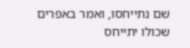שם נתייחסו, ואמר באפרים שכולו יתייחס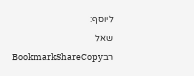ליוסף:
שאל רבBookmarkShareCopy